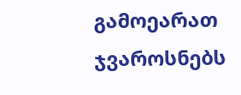გამოეარათ ჯვაროსნებს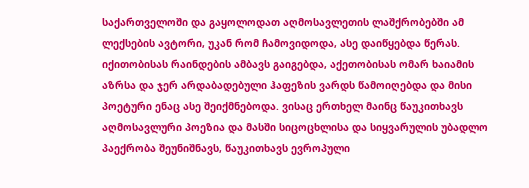საქართველოში და გაყოლოდათ აღმოსავლეთის ლაშქრობებში ამ ლექსების ავტორი, უკან რომ ჩამოვიდოდა, ასე დაიწყებდა წერას. იქითობისას რაინდების ამბავს გაიგებდა, აქეთობისას ომარ ხაიამის აზრსა და ჯერ არდაბადებული ჰაფეზის ვარდს წამოიღებდა და მისი პოეტური ენაც ასე შეიქმნებოდა. ვისაც ერთხელ მაინც წაუკითხავს აღმოსავლური პოეზია და მასში სიცოცხლისა და სიყვარულის უბადლო პაექრობა შეუნიშნავს, წაუკითხავს ევროპული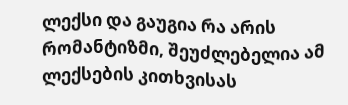ლექსი და გაუგია რა არის რომანტიზმი, შეუძლებელია ამ ლექსების კითხვისას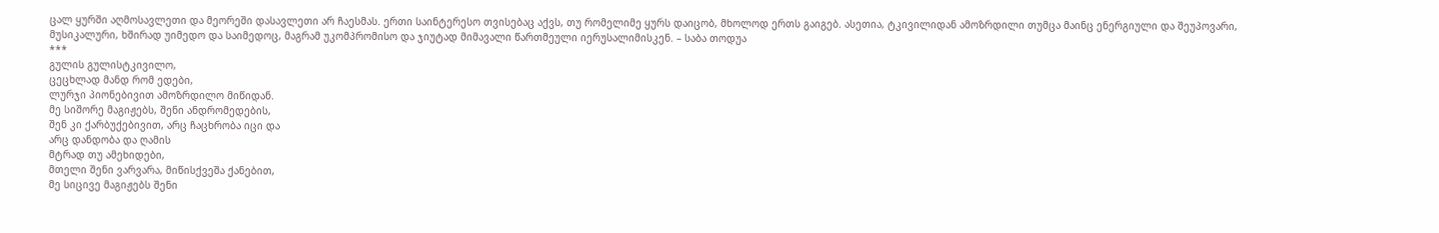ცალ ყურში აღმოსავლეთი და მეორეში დასავლეთი არ ჩაესმას. ერთი საინტერესო თვისებაც აქვს, თუ რომელიმე ყურს დაიცობ, მხოლოდ ერთს გაიგებ. ასეთია, ტკივილიდან ამოზრდილი თუმცა მაინც ენერგიული და შეუპოვარი, მუსიკალური, ხშირად უიმედო და საიმედოც, მაგრამ უკომპრომისო და ჯიუტად მიმავალი წართმეული იერუსალიმისკენ. – საბა თოდუა
***
გულის გულისტკივილო,
ცეცხლად მანდ რომ ედები,
ლურჯი პიონებივით ამოზრდილო მიწიდან.
მე სიშორე მაგიჟებს, შენი ანდრომედების,
შენ კი ქარბუქებივით, არც ჩაცხრობა იცი და
არც დანდობა და ღამის
მტრად თუ ამეხიდები,
მთელი შენი ვარვარა, მიწისქვეშა ქანებით,
მე სიცივე მაგიჟებს შენი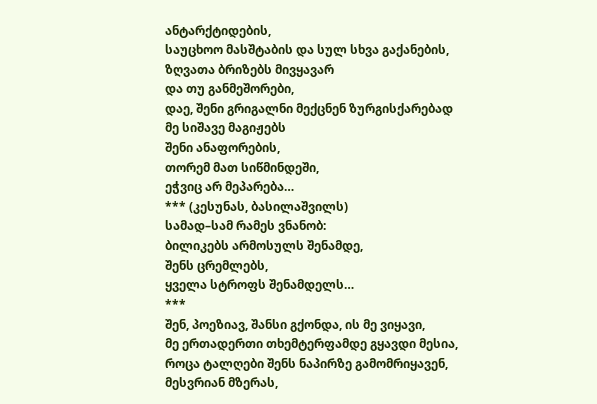ანტარქტიდების,
საუცხოო მასშტაბის და სულ სხვა გაქანების,
ზღვათა ბრიზებს მივყავარ
და თუ განმეშორები,
დაე, შენი გრიგალნი მექცნენ ზურგისქარებად
მე სიშავე მაგიჟებს
შენი ანაფორების,
თორემ მათ სიწმინდეში,
ეჭვიც არ მეპარება…
*** (კესუნას, ბასილაშვილს)
სამად–სამ რამეს ვნანობ:
ბილიკებს არმოსულს შენამდე,
შენს ცრემლებს,
ყველა სტროფს შენამდელს…
***
შენ, პოეზიავ, შანსი გქონდა, ის მე ვიყავი,
მე ერთადერთი თხემტერფამდე გყავდი მესია,
როცა ტალღები შენს ნაპირზე გამომრიყავენ,
მესვრიან მზერას,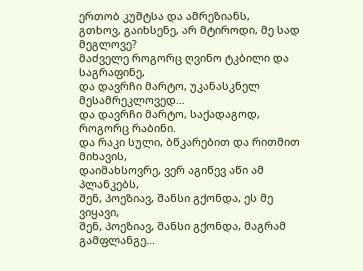ერთობ კუშტსა და ამრეზიანს,
გთხოვ, გაიხსენე, არ მტიროდი, მე სად მეგლოვე?
მაძველე როგორც ღვინო ტკბილი და საგრაფინე,
და დავრჩი მარტო, უკანასკნელ მესამრეკლოვედ…
და დავრჩი მარტო, საქადაგოდ, როგორც რაბინი.
და რაკი სული, ბწკარებით და რითმით მიხავის,
დაიმახსოვრე, ვერ აგიწევ აწი ამ პლანკებს,
შენ, პოეზიავ, შანსი გქონდა, ეს მე ვიყავი,
შენ, პოეზიავ, შანსი გქონდა, მაგრამ გამფლანგე…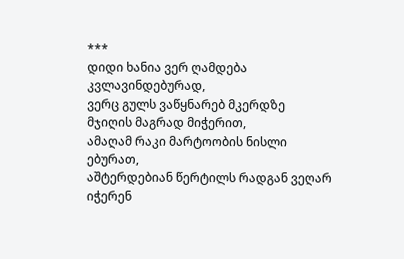***
დიდი ხანია ვერ ღამდება კვლავინდებურად,
ვერც გულს ვაწყნარებ მკერდზე მჯიღის მაგრად მიჭერით,
ამაღამ რაკი მარტოობის ნისლი ებურათ,
აშტერდებიან წერტილს რადგან ვეღარ იჭერენ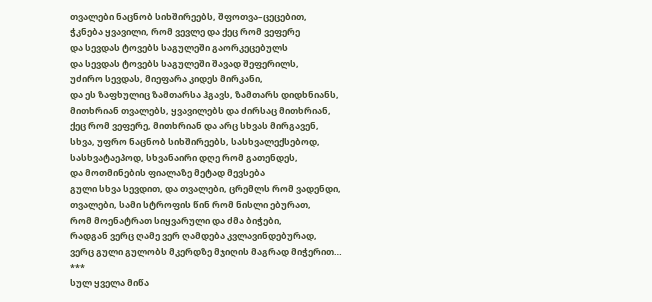თვალები ნაცნობ სიხშირეებს, შფოთვა–ცეცებით,
ჭკნება ყვავილი, რომ ვევლე და ქეც რომ ვეფერე
და სევდას ტოვებს საგულეში გაორკეცებულს
და სევდას ტოვებს საგულეში შავად შეფერილს,
უძირო სევდას, მიეფარა კიდეს მირკანი,
და ეს ზაფხულიც ზამთარსა ჰგავს, ზამთარს დიდხნიანს,
მითხრიან თვალებს, ყვავილებს და ძირსაც მითხრიან,
ქეც რომ ვეფერე, მითხრიან და არც სხვას მირგავენ,
სხვა, უფრო ნაცნობ სიხშირეებს, სასხვალექსებოდ,
სასხვატაეპოდ, სხვანაირი დღე რომ გათენდეს,
და მოთმინების ფიალაზე მეტად მევსება
გული სხვა სევდით, და თვალები, ცრემლს რომ ვადენდი,
თვალები, სამი სტროფის წინ რომ ნისლი ებურათ,
რომ მოენატრათ სიყვარული და ძმა ბიჭები,
რადგან ვერც ღამე ვერ ღამდება კვლავინდებურად,
ვერც გული გულობს მკერდზე მჯიღის მაგრად მიჭერით…
***
სულ ყველა მიწა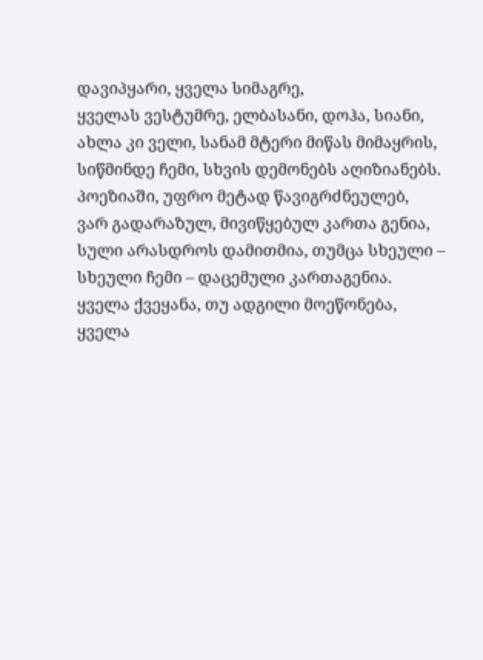დავიპყარი, ყველა სიმაგრე,
ყველას ვესტუმრე, ელბასანი, დოჰა, სიანი,
ახლა კი ველი, სანამ მტერი მიწას მიმაყრის,
სიწმინდე ჩემი, სხვის დემონებს აღიზიანებს.
პოეზიაში, უფრო მეტად წავიგრძნეულებ,
ვარ გადარაზულ, მივიწყებულ კართა გენია,
სული არასდროს დამითმია, თუმცა სხეული –
სხეული ჩემი – დაცემული კართაგენია.
ყველა ქვეყანა, თუ ადგილი მოეწონება,
ყველა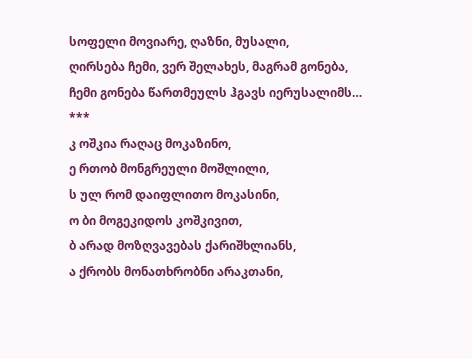სოფელი მოვიარე, ღაზნი, მუსალი,
ღირსება ჩემი, ვერ შელახეს, მაგრამ გონება,
ჩემი გონება წართმეულს ჰგავს იერუსალიმს…
***
კ ოშკია რაღაც მოკაზინო,
ე რთობ მონგრეული მოშლილი,
ს ულ რომ დაიფლითო მოკასინი,
ო ბი მოგეკიდოს კოშკივით,
ბ არად მოზღვავებას ქარიშხლიანს,
ა ქრობს მონათხრობნი არაკთანი,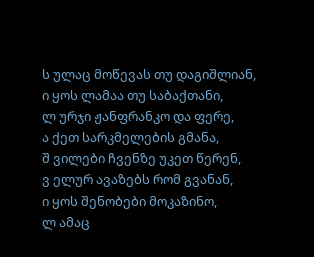ს ულაც მოწევას თუ დაგიშლიან,
ი ყოს ლამაა თუ საბაქთანი,
ლ ურჯი ჟანფრანკო და ფერე,
ა ქეთ სარკმელების გმანა,
შ ვილები ჩვენზე უკეთ წერენ,
ვ ელურ ავაზებს რომ გვანან,
ი ყოს შენობები მოკაზინო,
ლ ამაც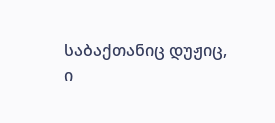საბაქთანიც დუჟიც,
ი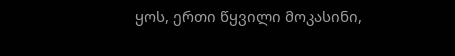ყოს, ერთი წყვილი მოკასინი,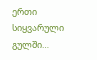ერთი სიყვარული გულში…